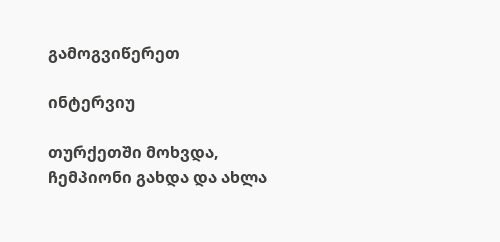გამოგვიწერეთ

ინტერვიუ

თურქეთში მოხვდა, ჩემპიონი გახდა და ახლა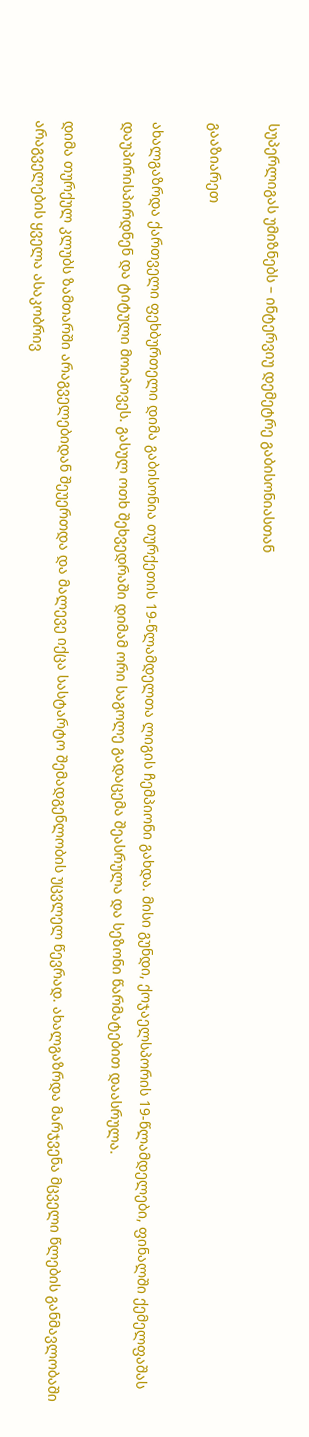სუპერლიგას უმიზნებს – ინტერვიუ დემეტრე გაბისონიასთან

გააზიარეთ

ახალგაზრდა ქართველი ფეხბურთელი დიმა გაბისონია თურქეთის 19-წლამდელთა ლიგის ჩემპიონი გახდა. მისი გუნდი, ქოჯაელსპორის 19-წლამდელები, ფინალში ქემელფაშას დაუპირისპირდნენ და ტიტული მოიპოვეს. გასულ ოთხ შეხვედრაში დიმამ ორი საგოლე გადაცემა შეასრულა და სეზონი წარმატებით დაასრულა.

დიმა თურქულ კლუბს ზამთარში არაგველებიდან შეუერთდა და მალევე იქცა სასტარტო შემადგენლობის უცვლელ წევრად. ახალგაზრდა მარჯვენა მცველი წლების განმავლობაში არაგველების ყველა ასაკობრივ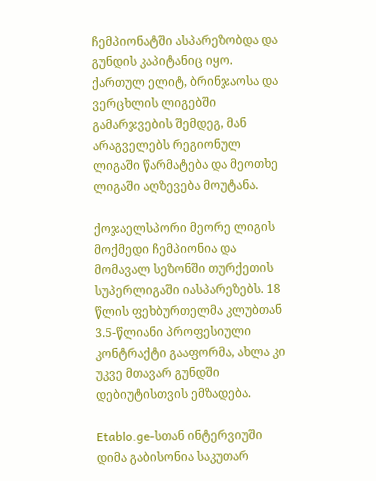ჩემპიონატში ასპარეზობდა და გუნდის კაპიტანიც იყო. ქართულ ელიტ, ბრინჯაოსა და ვერცხლის ლიგებში გამარჯვების შემდეგ, მან არაგველებს რეგიონულ ლიგაში წარმატება და მეოთხე ლიგაში აღზევება მოუტანა.

ქოჯაელსპორი მეორე ლიგის მოქმედი ჩემპიონია და მომავალ სეზონში თურქეთის სუპერლიგაში იასპარეზებს. 18 წლის ფეხბურთელმა კლუბთან 3.5-წლიანი პროფესიული კონტრაქტი გააფორმა, ახლა კი უკვე მთავარ გუნდში დებიუტისთვის ემზადება.

Etablo.ge-სთან ინტერვიუში დიმა გაბისონია საკუთარ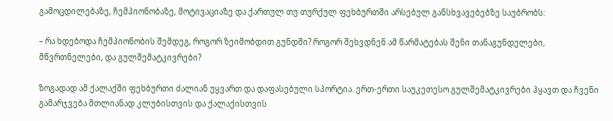გამოცდილებაზე, ჩემპიონობაზე, მოტივაციაზე და ქართულ თუ თურქულ ფეხბურთში არსებულ განსხვავებებზე საუბრობს:

– რა ხდებოდა ჩემპიონობის შემდეგ, როგორ ზეიმობდით გუნდში? როგორ შეხვდნენ ამ წარმატებას შენი თანაგუნდელები, მწვრთნელები, და გულშემატკივრები?

ზოგადად ამ ქალაქში ფეხბურთი ძალიან უყვართ და დაფასებული სპორტია. ერთ-ერთი საუკეთესო გულშემატკივრები ჰყავთ და ჩვენი გამარჯვება მთლიანად კლუბისთვის და ქალაქისთვის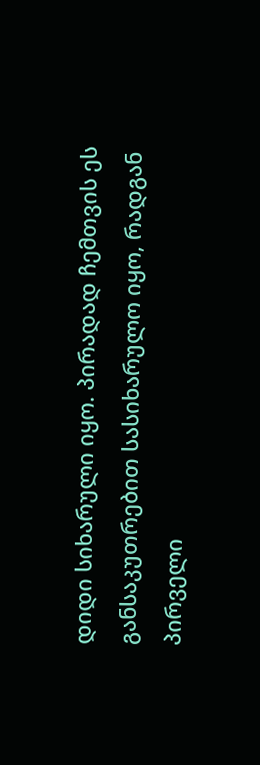დიდი სიხარული იყო. პირადად ჩემთვის ეს განსაკუთრებით სასიხარულო იყო, რადგან პირველი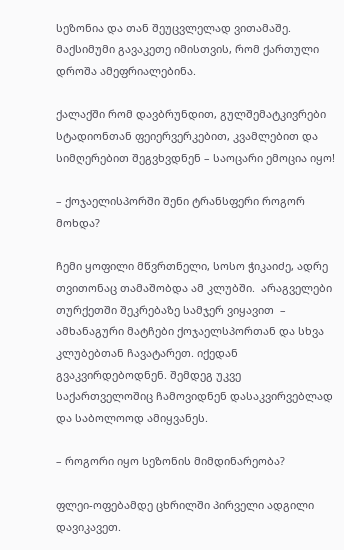სეზონია და თან შეუცვლელად ვითამაშე. მაქსიმუმი გავაკეთე იმისთვის, რომ ქართული დროშა ამეფრიალებინა.

ქალაქში რომ დავბრუნდით, გულშემატკივრები სტადიონთან ფეიერვერკებით, კვამლებით და სიმღერებით შეგვხვდნენ – საოცარი ემოცია იყო!

– ქოჯაელისპორში შენი ტრანსფერი როგორ მოხდა?

ჩემი ყოფილი მწვრთნელი, სოსო ჭიკაიძე, ადრე თვითონაც თამაშობდა ამ კლუბში.  არაგველები თურქეთში შეკრებაზე სამჯერ ვიყავით  – ამხანაგური მატჩები ქოჯაელსპორთან და სხვა კლუბებთან ჩავატარეთ. იქედან გვაკვირდებოდნენ. შემდეგ უკვე საქართველოშიც ჩამოვიდნენ დასაკვირვებლად და საბოლოოდ ამიყვანეს.

– როგორი იყო სეზონის მიმდინარეობა?

ფლეი-ოფებამდე ცხრილში პირველი ადგილი დავიკავეთ.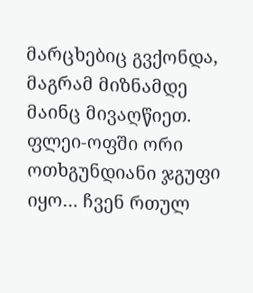მარცხებიც გვქონდა, მაგრამ მიზნამდე მაინც მივაღწიეთ. ფლეი-ოფში ორი ოთხგუნდიანი ჯგუფი იყო… ჩვენ რთულ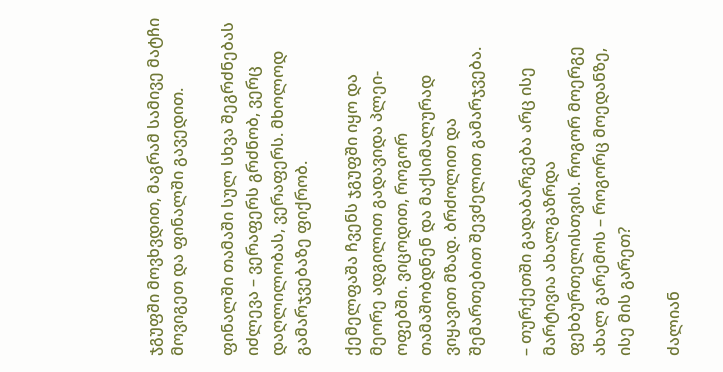ჯგუფში მოვხვდით, მაგრამ სამივე მატჩი მოვიგეთ და ფინალში გავედით.

ფინალში თამაში სულ სხვა შეგრძნებას იძლევა – ვერაფერს გრძნობ, ვერც დაღლილობას, ვერაფერს. მხოლოდ გამარჯვებაზე ფიქრობ.

ქემელფაშა ჩვენს ჯგუფში იყო და მეორე ადგილით გადავიდა პლეი-ოფებში. ვიცოდით, როგორ თამაშობდნენ და მაქსიმალურად ვიყავით მზად. ბრძოლით და შემართებით შევძელით გამარჯვება.

– თურქეთში გადაბარგება არც ისე მარტივია ახალგაზრდა ფეხბურთელისთვის. როგორ მოერგე ახალ გარემოს – როგორც მოედანზე, ისე მის გარეთ?

ძალიან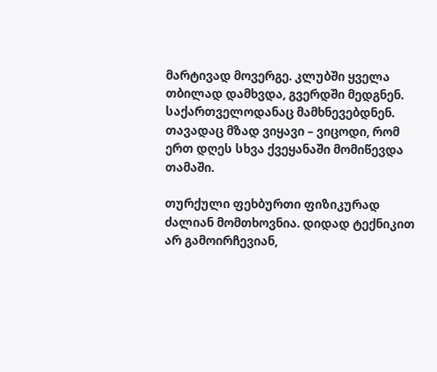მარტივად მოვერგე. კლუბში ყველა თბილად დამხვდა, გვერდში მედგნენ. საქართველოდანაც მამხნევებდნენ. თავადაც მზად ვიყავი – ვიცოდი, რომ ერთ დღეს სხვა ქვეყანაში მომიწევდა თამაში.

თურქული ფეხბურთი ფიზიკურად ძალიან მომთხოვნია. დიდად ტექნიკით არ გამოირჩევიან,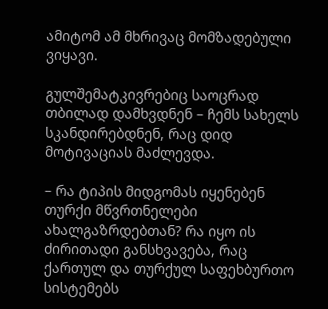ამიტომ ამ მხრივაც მომზადებული ვიყავი.

გულშემატკივრებიც საოცრად თბილად დამხვდნენ – ჩემს სახელს სკანდირებდნენ, რაც დიდ მოტივაციას მაძლევდა.

– რა ტიპის მიდგომას იყენებენ თურქი მწვრთნელები ახალგაზრდებთან? რა იყო ის ძირითადი განსხვავება, რაც ქართულ და თურქულ საფეხბურთო სისტემებს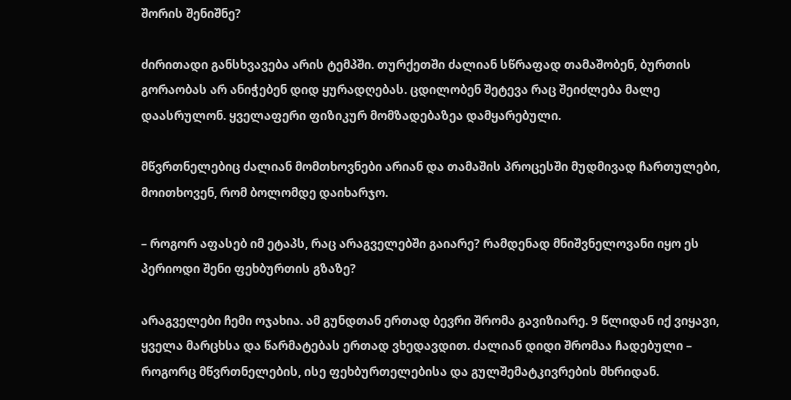შორის შენიშნე?

ძირითადი განსხვავება არის ტემპში. თურქეთში ძალიან სწრაფად თამაშობენ, ბურთის გორაობას არ ანიჭებენ დიდ ყურადღებას. ცდილობენ შეტევა რაც შეიძლება მალე დაასრულონ. ყველაფერი ფიზიკურ მომზადებაზეა დამყარებული.

მწვრთნელებიც ძალიან მომთხოვნები არიან და თამაშის პროცესში მუდმივად ჩართულები, მოითხოვენ, რომ ბოლომდე დაიხარჯო.

– როგორ აფასებ იმ ეტაპს, რაც არაგველებში გაიარე? რამდენად მნიშვნელოვანი იყო ეს პერიოდი შენი ფეხბურთის გზაზე?

არაგველები ჩემი ოჯახია. ამ გუნდთან ერთად ბევრი შრომა გავიზიარე. 9 წლიდან იქ ვიყავი, ყველა მარცხსა და წარმატებას ერთად ვხედავდით. ძალიან დიდი შრომაა ჩადებული – როგორც მწვრთნელების, ისე ფეხბურთელებისა და გულშემატკივრების მხრიდან.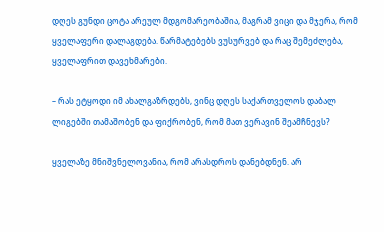დღეს გუნდი ცოტა არეულ მდგომარეობაშია, მაგრამ ვიცი და მჯერა, რომ ყველაფერი დალაგდება. წარმატებებს ვუსურვებ და რაც შემეძლება, ყველაფრით დავეხმარები.

– რას ეტყოდი იმ ახალგაზრდებს, ვინც დღეს საქართველოს დაბალ ლიგებში თამაშობენ და ფიქრობენ, რომ მათ ვერავინ შეამჩნევს?

ყველაზე მნიშვნელოვანია, რომ არასდროს დანებდნენ. არ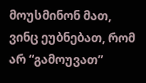მოუსმინონ მათ, ვინც ეუბნებათ, რომ არ “გამოუვათ”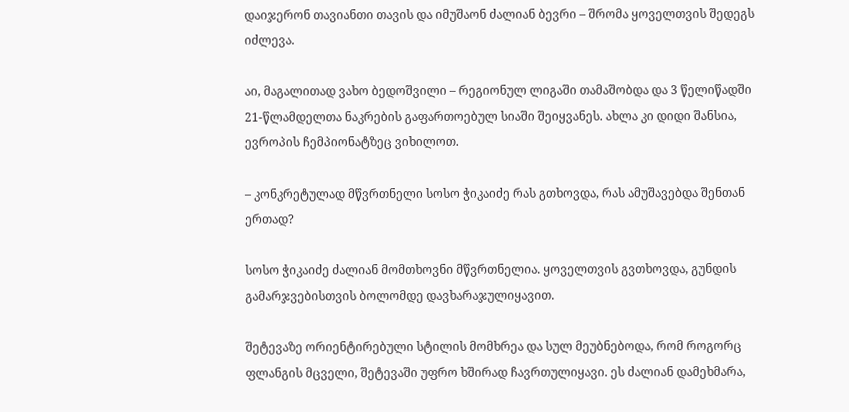დაიჯერონ თავიანთი თავის და იმუშაონ ძალიან ბევრი – შრომა ყოველთვის შედეგს იძლევა.

აი, მაგალითად ვახო ბედოშვილი – რეგიონულ ლიგაში თამაშობდა და 3 წელიწადში 21-წლამდელთა ნაკრების გაფართოებულ სიაში შეიყვანეს. ახლა კი დიდი შანსია, ევროპის ჩემპიონატზეც ვიხილოთ.

– კონკრეტულად მწვრთნელი სოსო ჭიკაიძე რას გთხოვდა, რას ამუშავებდა შენთან ერთად?

სოსო ჭიკაიძე ძალიან მომთხოვნი მწვრთნელია. ყოველთვის გვთხოვდა, გუნდის გამარჯვებისთვის ბოლომდე დავხარაჯულიყავით.

შეტევაზე ორიენტირებული სტილის მომხრეა და სულ მეუბნებოდა, რომ როგორც ფლანგის მცველი, შეტევაში უფრო ხშირად ჩავრთულიყავი. ეს ძალიან დამეხმარა,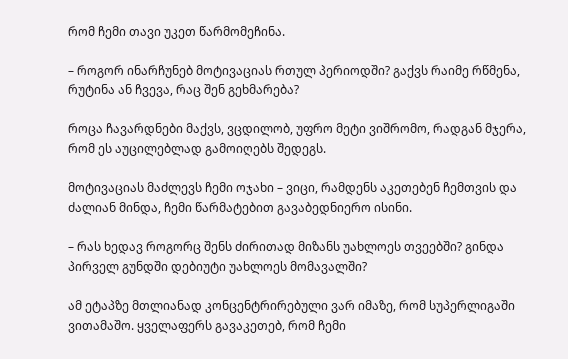რომ ჩემი თავი უკეთ წარმომეჩინა.

– როგორ ინარჩუნებ მოტივაციას რთულ პერიოდში? გაქვს რაიმე რწმენა, რუტინა ან ჩვევა, რაც შენ გეხმარება?

როცა ჩავარდნები მაქვს, ვცდილობ, უფრო მეტი ვიშრომო, რადგან მჯერა, რომ ეს აუცილებლად გამოიღებს შედეგს.

მოტივაციას მაძლევს ჩემი ოჯახი – ვიცი, რამდენს აკეთებენ ჩემთვის და ძალიან მინდა, ჩემი წარმატებით გავაბედნიერო ისინი.

– რას ხედავ როგორც შენს ძირითად მიზანს უახლოეს თვეებში? გინდა პირველ გუნდში დებიუტი უახლოეს მომავალში?

ამ ეტაპზე მთლიანად კონცენტრირებული ვარ იმაზე, რომ სუპერლიგაში ვითამაშო. ყველაფერს გავაკეთებ, რომ ჩემი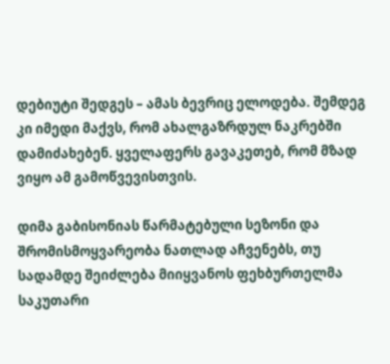დებიუტი შედგეს – ამას ბევრიც ელოდება. შემდეგ კი იმედი მაქვს, რომ ახალგაზრდულ ნაკრებში დამიძახებენ. ყველაფერს გავაკეთებ, რომ მზად ვიყო ამ გამოწვევისთვის.

დიმა გაბისონიას წარმატებული სეზონი და შრომისმოყვარეობა ნათლად აჩვენებს, თუ სადამდე შეიძლება მიიყვანოს ფეხბურთელმა საკუთარი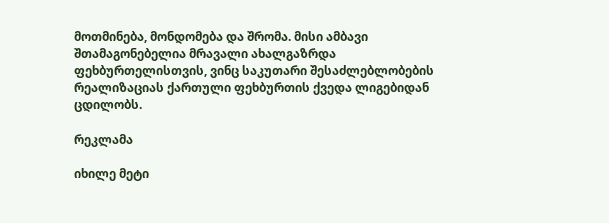მოთმინება, მონდომება და შრომა. მისი ამბავი შთამაგონებელია მრავალი ახალგაზრდა ფეხბურთელისთვის, ვინც საკუთარი შესაძლებლობების რეალიზაციას ქართული ფეხბურთის ქვედა ლიგებიდან ცდილობს.

რეკლამა

იხილე მეტი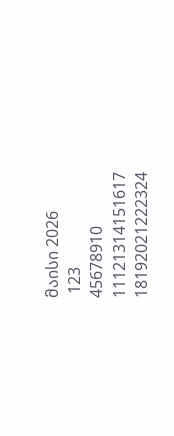მაისი 2026
 123
45678910
11121314151617
18192021222324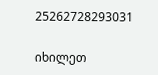25262728293031

იხილეთ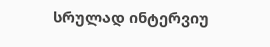სრულად ინტერვიუ